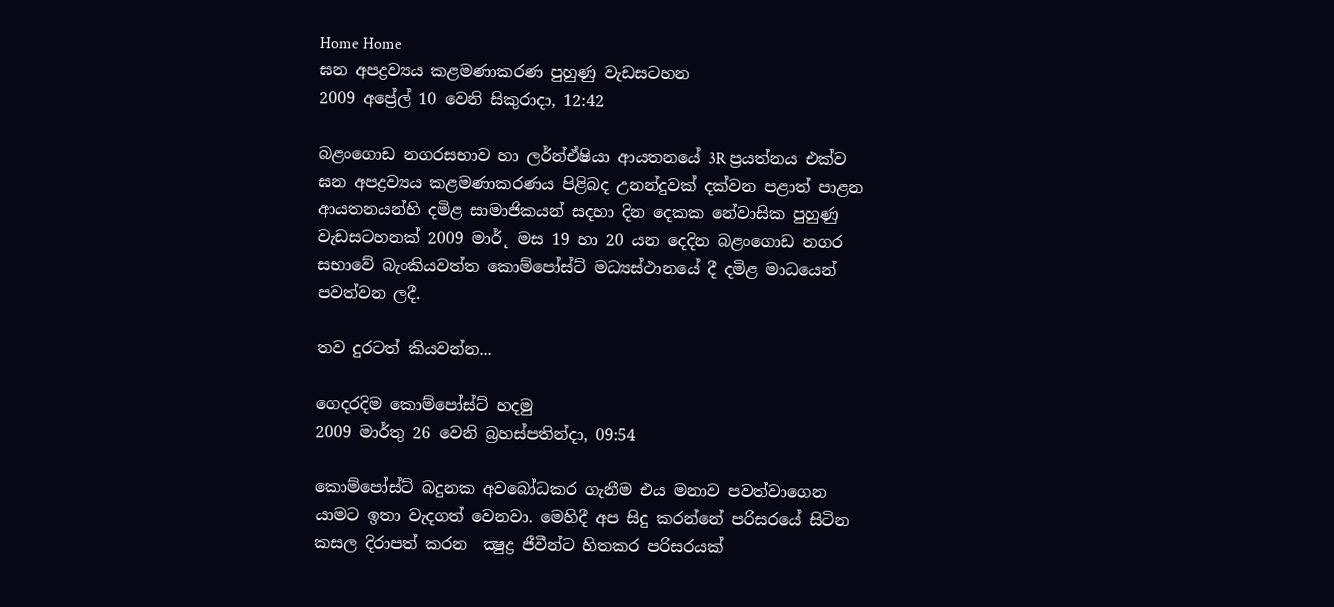Home Home
ඝන අපද්‍රව්‍යය කළමණාකරණ පුහුණු වැඩසටහන
2009 අප්‍රේල් 10 වෙනි සිකුරාදා, 12:42

බළංගොඩ නගරසභාව හා ලර්න්ඒෂියා ආයතනයේ 3R ප්‍රයත්නය එක්ව ඝන අපද්‍රව්‍යය කළමණාකරණය පිළිබද උනන්දුවක් දක්වන පළාත් පාළන ආයතනයන්හි දමිළ සාමාජිකයන් සදහා දින දෙකක නේවාසික පුහුණු වැඩසටහනක් 2009 මාර්˛ මස 19 හා 20 යන දෙදින බළංගොඩ නගර සභාවේ බැංකියවත්ත කොම්පෝස්ට් මධ්‍යස්ථානයේ දී දමිළ මාධයෙන් පවත්වන ලදී.

තව දුරටත් කියවන්න...

ගෙදරදිම කොම්පෝස්ට් හදමු
2009 මාර්තු 26 වෙනි බ්‍රහස්පතින්දා, 09:54

කොම්පෝස්ට් බදුනක අවබෝධකර ගැනීම එය මනාව පවත්වාගෙන යාමට ඉතා වැදගත් වෙනවා. මෙහිදී අප සිදු කරන්නේ පරිසරයේ සිටින කසල දිරාපත් කරන  ක්‍ෂුද්‍ර ජීවීන්ට හිතකර පරිසරයක්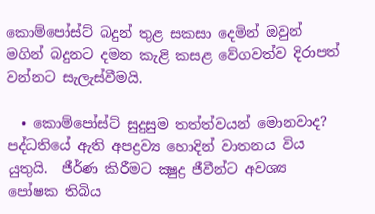කොම්පෝස්ට් බදුන් තුළ සකසා දෙමින් ඔවුන් මගින් බදුනට දමන කැළි කසළ වේගවත්ව දිරාපත් වන්නට සැලැස්වීමයි.

  • කොම්පෝස්ට් සුදුසුම තත්ත්වයන් මොනවාද? පද්ධතියේ ඇති අපද්‍රව්‍ය හොදින් වාතනය විය යුතුයි.  ජීර්ණ කිරීමට ක්‍ෂුද්‍ර ජීවීන්ට අවශ්‍ය පෝෂක තිබිය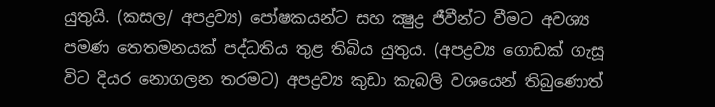යුතුයි. (කසල/ අපද්‍රව්‍ය) පෝෂකයන්ට සහ ක්‍ෂුද්‍ර ජීවීන්ට වීමට අවශ්‍ය පමණ තෙතමනයක් පද්ධතිය තුළ තිබිය යුතුය. (අපද්‍රව්‍ය ගොඩක් ගැසූ විට දියර නොගලන තරමට) අපද්‍රව්‍ය කුඩා කැබලි වශයෙන් තිබුණොත්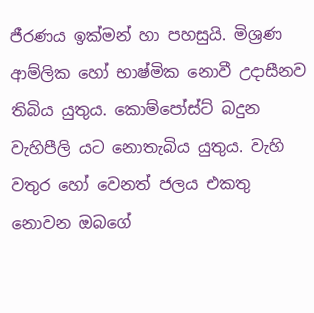ජීරණය ඉක්මන් හා පහසුයි. මිශ්‍රණ ආම්ලික හෝ භාෂ්මික නොවී උදාසීනව තිබිය යුතුය. කොම්පෝස්ට් බදුන වැහිපීලි යට නොතැබිය යුතුය. වැහි වතුර හෝ වෙනත් ජලය එකතු නොවන ඔබගේ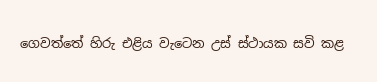ගෙවත්තේ හිරු එළිය වැටෙන උස් ස්ථායක සවි කළ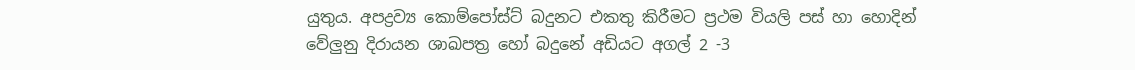යුතුය. අපද්‍රව්‍ය කොම්පෝස්ට් බදුනට එකතු කිරීමට ප්‍රථම වියලි පස් හා හොදින් වේලුනු දිරායන ශාඛපත්‍ර හෝ බදුනේ අඩියට අගල් 2 -3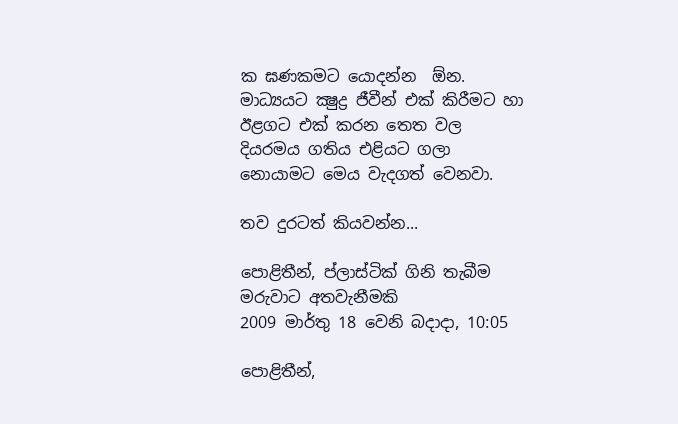ක ඝණකමට යොදන්න  ඕන. මාධ්‍යයට ක්‍ෂුද්‍ර ජීවීන් එක් කිරීමට හා ඊළගට එක් කරන තෙත වල දියරමය ගතිය එළියට ගලා නොයාමට මෙය වැදගත් වෙනවා.

තව දුරටත් කියවන්න...

පොළිතීන්, ප්ලාස්ටික් ගිනි තැබීම මරුවාට අතවැනීමකි
2009 මාර්තු 18 වෙනි බදාදා, 10:05

පොළිතීන්,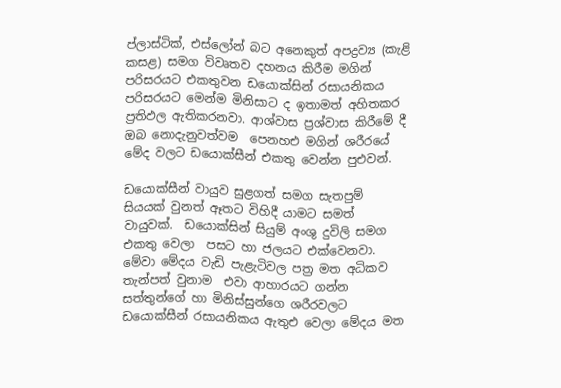ප්ලාස්ටික්, එස්ලෝන් බට අනෙකුත් අපද්‍රව්‍ය (කැළි කසළ) සමග විවෘතව දහනය කිරීම මගින් පරිසරයට එකතුවන ඩයොක්සින් රසායනිකය පරිසරයට මෙන්ම මිනිසාට ද ඉතාමත් අහිතකර ප්‍රතිඵල ඇතිකරනවා. ආශ්වාස ප්‍රශ්වාස කිරීමේ දී ඔබ නොදැනුවත්වම  පෙනහඑ මගින් ශරීරයේ මේද වලට ඩයොක්සීන් එකතු වෙන්න පුඑවන්.

ඩයොක්සීන් වායුව සුළගත් සමග සැතපුම් සියයක් වුනත් ඈතට විහිදී යාමට සමත් වායුවක්.  ඩයොක්සින් සියුම් අංශු දුවිලි සමග එකතු වෙලා  පසට හා ජලයට එක්වෙනවා. මේවා මේදය වැඩි පැළැටිවල පත්‍ර මත අධිකව තැන්පත් වුනාම  එවා ආහාරයට ගන්න  සත්තුන්ගේ හා මිනිස්සුන්ගෙ ශරීරවලට ඩයොක්සීන් රසායනිකය ඇතුඑ වෙලා මේදය මත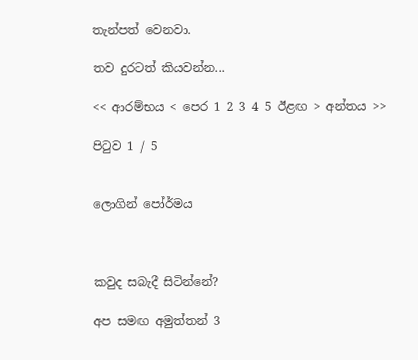තැන්පත් වෙනවා.

තව දුරටත් කියවන්න...

<< ආරම්භය < පෙර 1 2 3 4 5 ඊළඟ > අන්තය >>

පිටුව 1 / 5


ලොගින් පෝර්මය



කවුද සබැදී සිටින්නේ?

අප සමඟ අමුත්තන් 3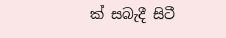ක් සබැදී සිටී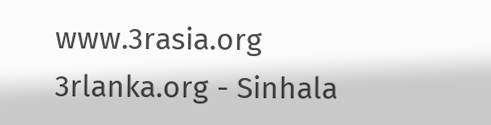www.3rasia.org
3rlanka.org - Sinhala